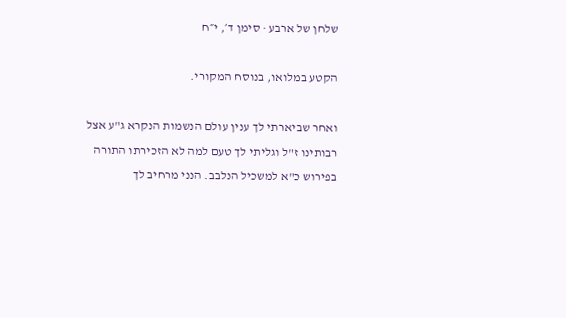שלחן של ארבע · סימן ד׳, י״ח

הקטע במלואו, בנוסח המקורי.

ואחר שביארתי לך ענין עולם הנשמות הנקרא ג"ע אצל רבותינו ז"ל וגליתי לך טעם למה לא הזכירתו התורה בפירוש כ"א למשכיל הנלבב. הנני מרחיב לך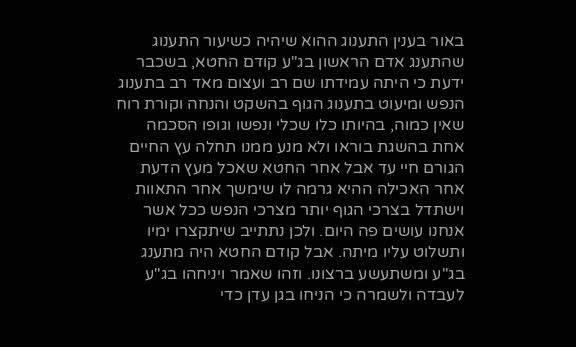באור בענין התענוג ההוא שיהיה כשיעור התענוג שהתענג אדם הראשון בג"ע קודם החטא, בשכבר ידעת כי היתה עמידתו שם רב ועצום מאד רב בתענוג הנפש ומיעוט בתענוג הגוף בהשקט והנחה וקורת רוח שאין כמוה, בהיותו כלו שכלי ונפשו וגופו הסכמה אחת בהשגת בוראו ולא מנע ממנו תחלה עץ החיים הגורם חיי עד אבל אחר החטא שאכל מעץ הדעת אחר האכילה ההיא גרמה לו שימשך אחר התאוות וישתדל בצרכי הגוף יותר מצרכי הנפש ככל אשר אנחנו עושים פה היום. ולכן נתתייב שיתקצרו ימיו ותשלוט עליו מיתה. אבל קודם החטא היה מתענג בג"ע ומשתעשע ברצונו. וזהו שאמר ויניחהו בג"ע לעבדה ולשמרה כי הניחו בגן עדן כדי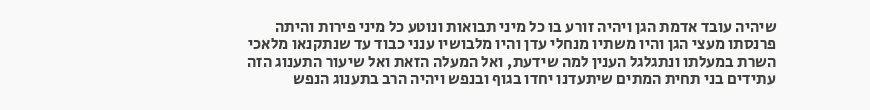שיהיה עובד אדמת הגן ויהיה זורע בו כל מיני תבואות ונוטע כל מיני פירות והיתה פרנסתו מעצי הגן והיו משתיו מנחלי עדן והיו מלבושיו ענני כבוד עד שנתקנאו מלאכי השרת במעלתו ונתגלגל הענין למה שידעת, ואל המעלה הזאת ואל שיעור התענוג הזה עתידים בני תחית המתים שיתעדנו יחדו בגוף ובנפש ויהיה הרב בתענוג הנפש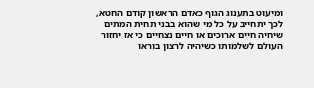ומיעוט בתענוג הגוף כאדם הראשון קודם החטא, לכך יתחייב על כל מי שהוא בבני תחית המתים שיחיה חיים ארוכים או חיים נצחיים כי אז יחזור העולם לשלמותו כשיהיה לרצון בוראו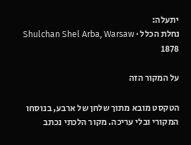יתעלה:
נחלת הכלל · Shulchan Shel Arba, Warsaw 1878

על המקור הזה

הטקסט מובא מתוך שלחן של ארבע, בנוסחו המקורי ובלי עריכה. מקור הלכתי נכתב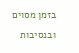בזמן מסוים ובנסיבות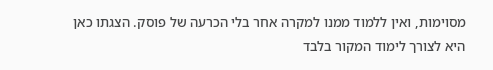מסוימות, ואין ללמוד ממנו למקרה אחר בלי הכרעה של פוסק. הצגתו כאן היא לצורך לימוד המקור בלבד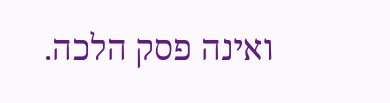ואינה פסק הלכה.